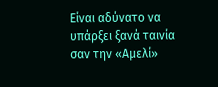Είναι αδύνατο να υπάρξει ξανά ταινία σαν την «Αμελί»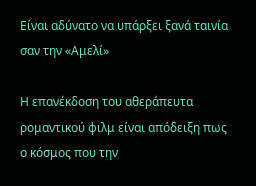Είναι αδύνατο να υπάρξει ξανά ταινία σαν την «Αμελί»

Η επανέκδοση του αθεράπευτα ρομαντικού φιλμ είναι απόδειξη πως ο κόσμος που την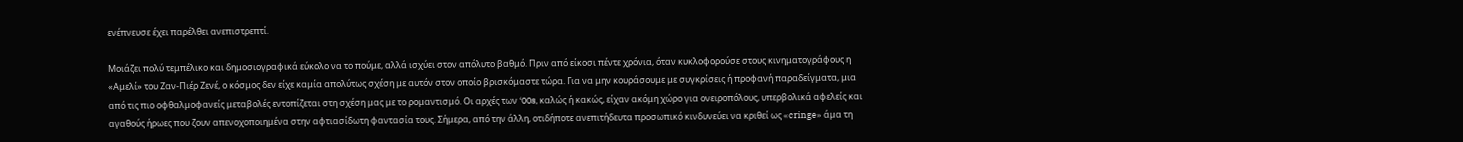ενέπνευσε έχει παρέλθει ανεπιστρεπτί.

Μοιάζει πολύ τεμπέλικο και δημοσιογραφικά εύκολο να το πούμε, αλλά ισχύει στον απόλυτο βαθμό. Πριν από είκοσι πέντε χρόνια, όταν κυκλοφορούσε στους κινηματογράφους η «Αμελί» του Ζαν-Πιέρ Ζενέ, ο κόσμος δεν είχε καμία απολύτως σχέση με αυτόν στον οποίο βρισκόμαστε τώρα. Για να μην κουράσουμε με συγκρίσεις ή προφανή παραδείγματα, μια από τις πιο οφθαλμοφανείς μεταβολές εντοπίζεται στη σχέση μας με το ρομαντισμό. Οι αρχές των ‘00s, καλώς ή κακώς, είχαν ακόμη χώρο για ονειροπόλους, υπερβολικά αφελείς και αγαθούς ήρωες που ζουν απενοχοποιημένα στην αφτιασίδωτη φαντασία τους. Σήμερα, από την άλλη, οτιδήποτε ανεπιτήδευτα προσωπικό κινδυνεύει να κριθεί ως «cringe» άμα τη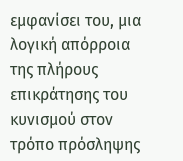εμφανίσει του, μια λογική απόρροια της πλήρους επικράτησης του κυνισμού στον τρόπο πρόσληψης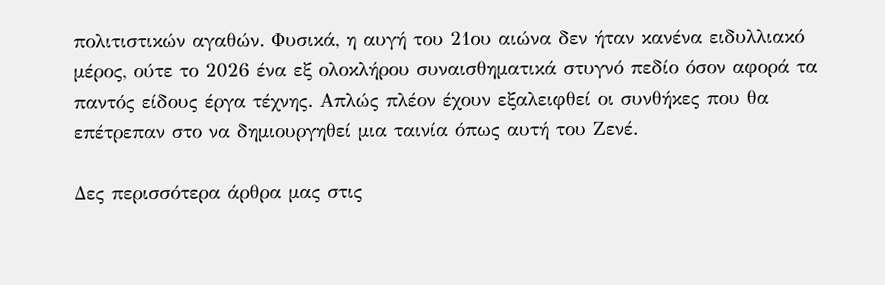πολιτιστικών αγαθών. Φυσικά, η αυγή του 21ου αιώνα δεν ήταν κανένα ειδυλλιακό μέρος, ούτε το 2026 ένα εξ ολοκλήρου συναισθηματικά στυγνό πεδίο όσον αφορά τα παντός είδους έργα τέχνης. Απλώς πλέον έχουν εξαλειφθεί οι συνθήκες που θα επέτρεπαν στο να δημιουργηθεί μια ταινία όπως αυτή του Ζενέ.

Δες περισσότερα άρθρα μας στις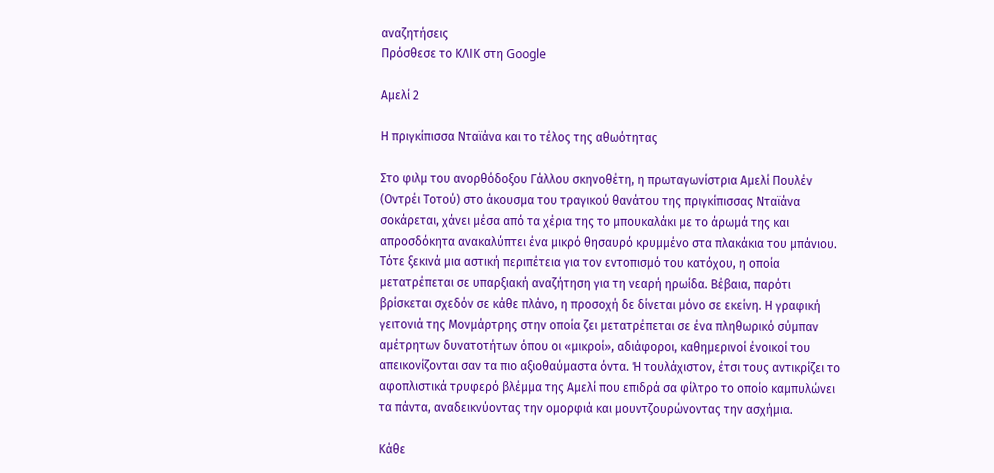αναζητήσεις
Πρόσθεσε το ΚΛΙΚ στη Google

Αμελί 2

Η πριγκίπισσα Νταϊάνα και το τέλος της αθωότητας

Στο φιλμ του ανορθόδοξου Γάλλου σκηνοθέτη, η πρωταγωνίστρια Αμελί Πουλέν (Οντρέι Τοτού) στο άκουσμα του τραγικού θανάτου της πριγκίπισσας Νταϊάνα σοκάρεται, χάνει μέσα από τα χέρια της το μπουκαλάκι με το άρωμά της και απροσδόκητα ανακαλύπτει ένα μικρό θησαυρό κρυμμένο στα πλακάκια του μπάνιου. Τότε ξεκινά μια αστική περιπέτεια για τον εντοπισμό του κατόχου, η οποία μετατρέπεται σε υπαρξιακή αναζήτηση για τη νεαρή ηρωίδα. Βέβαια, παρότι βρίσκεται σχεδόν σε κάθε πλάνο, η προσοχή δε δίνεται μόνο σε εκείνη. Η γραφική γειτονιά της Μονμάρτρης στην οποία ζει μετατρέπεται σε ένα πληθωρικό σύμπαν αμέτρητων δυνατοτήτων όπου οι «μικροί», αδιάφοροι, καθημερινοί ένοικοί του απεικονίζονται σαν τα πιο αξιοθαύμαστα όντα. Ή τουλάχιστον, έτσι τους αντικρίζει το αφοπλιστικά τρυφερό βλέμμα της Αμελί που επιδρά σα φίλτρο το οποίο καμπυλώνει τα πάντα, αναδεικνύοντας την ομορφιά και μουντζουρώνοντας την ασχήμια.

Κάθε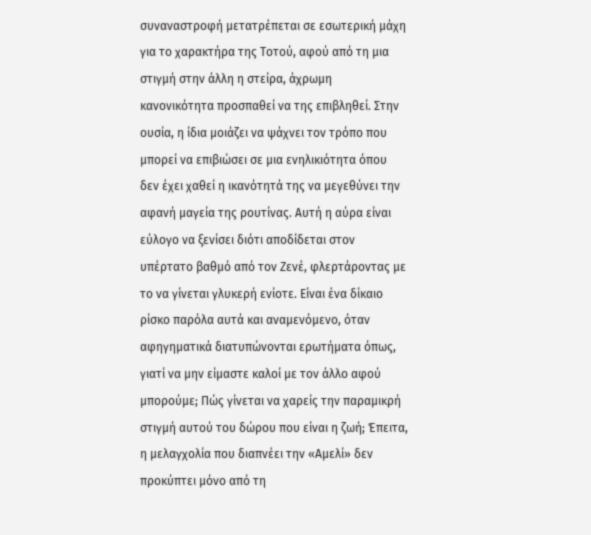συναναστροφή μετατρέπεται σε εσωτερική μάχη για το χαρακτήρα της Τοτού, αφού από τη μια στιγμή στην άλλη η στείρα, άχρωμη κανονικότητα προσπαθεί να της επιβληθεί. Στην ουσία, η ίδια μοιάζει να ψάχνει τον τρόπο που μπορεί να επιβιώσει σε μια ενηλικιότητα όπου δεν έχει χαθεί η ικανότητά της να μεγεθύνει την αφανή μαγεία της ρουτίνας. Αυτή η αύρα είναι εύλογο να ξενίσει διότι αποδίδεται στον υπέρτατο βαθμό από τον Ζενέ, φλερτάροντας με το να γίνεται γλυκερή ενίοτε. Είναι ένα δίκαιο ρίσκο παρόλα αυτά και αναμενόμενο, όταν αφηγηματικά διατυπώνονται ερωτήματα όπως, γιατί να μην είμαστε καλοί με τον άλλο αφού μπορούμε; Πώς γίνεται να χαρείς την παραμικρή στιγμή αυτού του δώρου που είναι η ζωή; Έπειτα, η μελαγχολία που διαπνέει την «Αμελί» δεν προκύπτει μόνο από τη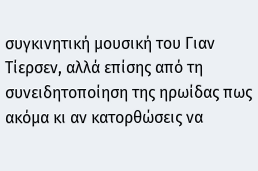συγκινητική μουσική του Γιαν Τίερσεν, αλλά επίσης από τη συνειδητοποίηση της ηρωίδας πως ακόμα κι αν κατορθώσεις να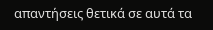απαντήσεις θετικά σε αυτά τα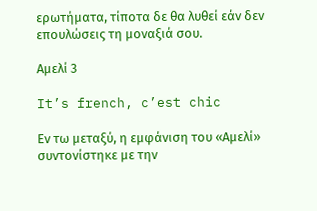ερωτήματα, τίποτα δε θα λυθεί εάν δεν επουλώσεις τη μοναξιά σου.

Αμελί 3

It’s french, c’est chic

Εν τω μεταξύ, η εμφάνιση του «Αμελί» συντονίστηκε με την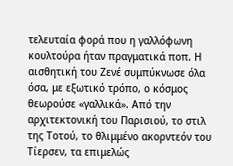τελευταία φορά που η γαλλόφωνη κουλτούρα ήταν πραγματικά ποπ. Η αισθητική του Ζενέ συμπύκνωσε όλα όσα, με εξωτικό τρόπο, ο κόσμος θεωρούσε «γαλλικά». Από την αρχιτεκτονική του Παρισιού, το στιλ της Τοτού, το θλιμμένο ακορντεόν του Τίερσεν, τα επιμελώς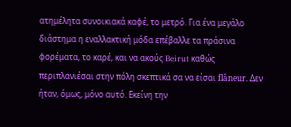ατημέλητα συνοικιακά καφέ, το μετρό. Για ένα μεγάλο διάστημα η εναλλακτική μόδα επέβαλλε τα πράσινα φορέματα, το καρέ, και να ακούς Beirut καθώς περιπλανιέσαι στην πόλη σκεπτικά σα να είσαι flâneur. Δεν ήταν, όμως, μόνο αυτό. Εκείνη την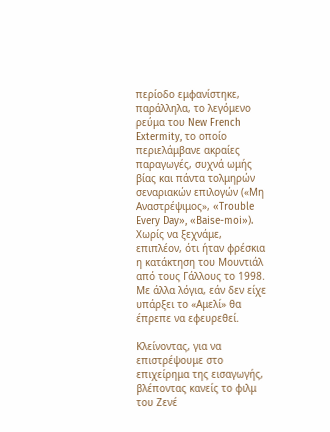περίοδο εμφανίστηκε, παράλληλα, το λεγόμενο ρεύμα του New French Extermity, το οποίο περιελάμβανε ακραίες παραγωγές, συχνά ωμής βίας και πάντα τολμηρών σεναριακών επιλογών («Μη Αναστρέψιμος», «Trouble Every Day», «Baise-moi»). Χωρίς να ξεχνάμε, επιπλέον, ότι ήταν φρέσκια η κατάκτηση του Μουντιάλ από τους Γάλλους το 1998. Με άλλα λόγια, εάν δεν είχε υπάρξει το «Αμελί» θα έπρεπε να εφευρεθεί.

Κλείνοντας, για να επιστρέψουμε στο επιχείρημα της εισαγωγής, βλέποντας κανείς το φιλμ του Ζενέ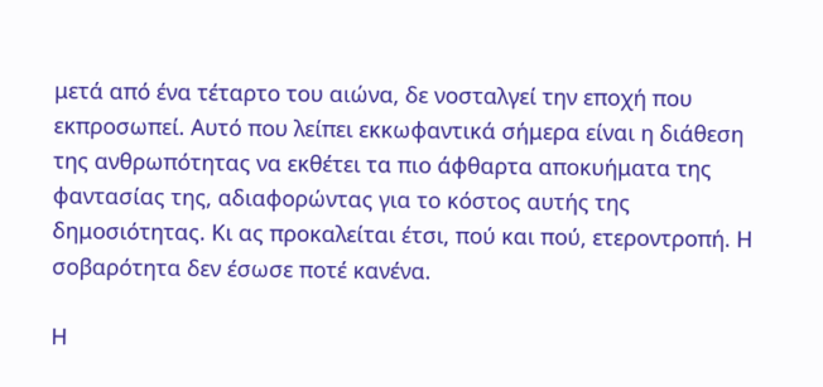μετά από ένα τέταρτο του αιώνα, δε νοσταλγεί την εποχή που εκπροσωπεί. Αυτό που λείπει εκκωφαντικά σήμερα είναι η διάθεση της ανθρωπότητας να εκθέτει τα πιο άφθαρτα αποκυήματα της φαντασίας της, αδιαφορώντας για το κόστος αυτής της δημοσιότητας. Κι ας προκαλείται έτσι, πού και πού, ετεροντροπή. Η σοβαρότητα δεν έσωσε ποτέ κανένα.

Η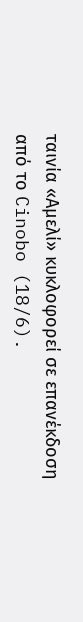ταινία «Αμελί» κυκλοφορεί σε επανέκδοση από το Cinobo (18/6).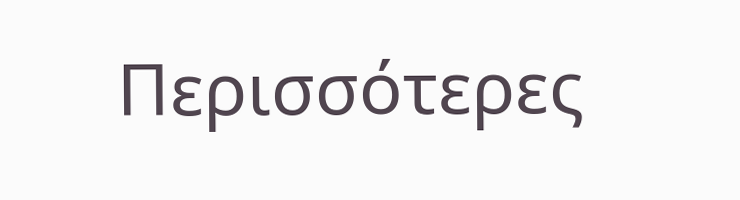Περισσότερες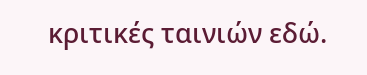κριτικές ταινιών εδώ.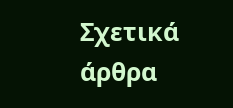Σχετικά άρθρα